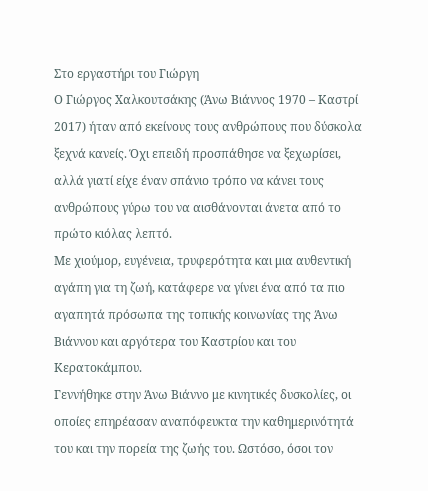Στο εργαστήρι του Γιώργη
Ο Γιώργος Χαλκουτσάκης (Άνω Βιάννος 1970 – Καστρί 2017) ήταν από εκείνους τους ανθρώπους που δύσκολα ξεχνά κανείς. Όχι επειδή προσπάθησε να ξεχωρίσει, αλλά γιατί είχε έναν σπάνιο τρόπο να κάνει τους ανθρώπους γύρω του να αισθάνονται άνετα από το πρώτο κιόλας λεπτό.
Με χιούμορ, ευγένεια, τρυφερότητα και μια αυθεντική αγάπη για τη ζωή, κατάφερε να γίνει ένα από τα πιο αγαπητά πρόσωπα της τοπικής κοινωνίας της Άνω Βιάννου και αργότερα του Καστρίου και του Κερατοκάμπου.
Γεννήθηκε στην Άνω Βιάννο με κινητικές δυσκολίες, οι οποίες επηρέασαν αναπόφευκτα την καθημερινότητά του και την πορεία της ζωής του. Ωστόσο, όσοι τον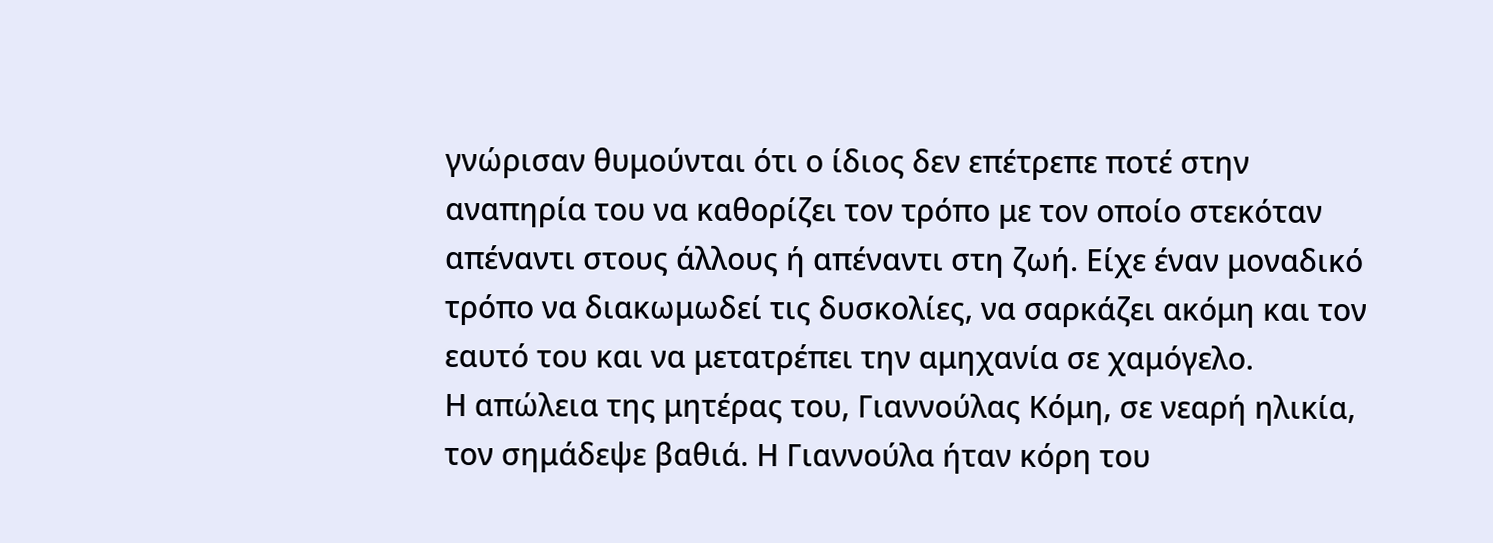γνώρισαν θυμούνται ότι ο ίδιος δεν επέτρεπε ποτέ στην αναπηρία του να καθορίζει τον τρόπο με τον οποίο στεκόταν απέναντι στους άλλους ή απέναντι στη ζωή. Είχε έναν μοναδικό τρόπο να διακωμωδεί τις δυσκολίες, να σαρκάζει ακόμη και τον εαυτό του και να μετατρέπει την αμηχανία σε χαμόγελο.
Η απώλεια της μητέρας του, Γιαννούλας Κόμη, σε νεαρή ηλικία, τον σημάδεψε βαθιά. Η Γιαννούλα ήταν κόρη του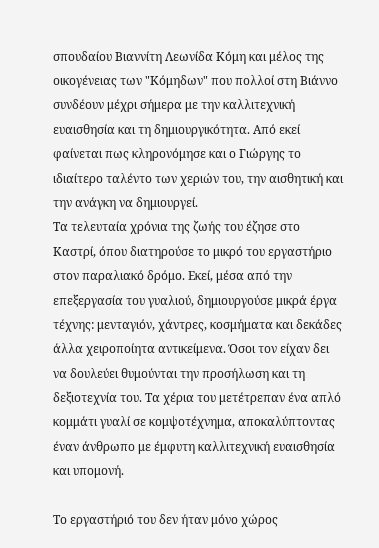σπουδαίου Βιαννίτη Λεωνίδα Κόμη και μέλος της οικογένειας των "Κόμηδων" που πολλοί στη Βιάννο συνδέουν μέχρι σήμερα με την καλλιτεχνική ευαισθησία και τη δημιουργικότητα. Από εκεί φαίνεται πως κληρονόμησε και ο Γιώργης το ιδιαίτερο ταλέντο των χεριών του, την αισθητική και την ανάγκη να δημιουργεί.
Τα τελευταία χρόνια της ζωής του έζησε στο Καστρί, όπου διατηρούσε το μικρό του εργαστήριο στον παραλιακό δρόμο. Εκεί, μέσα από την επεξεργασία του γυαλιού, δημιουργούσε μικρά έργα τέχνης: μενταγιόν, χάντρες, κοσμήματα και δεκάδες άλλα χειροποίητα αντικείμενα. Όσοι τον είχαν δει να δουλεύει θυμούνται την προσήλωση και τη δεξιοτεχνία του. Τα χέρια του μετέτρεπαν ένα απλό κομμάτι γυαλί σε κομψοτέχνημα, αποκαλύπτοντας έναν άνθρωπο με έμφυτη καλλιτεχνική ευαισθησία και υπομονή.

Το εργαστήριό του δεν ήταν μόνο χώρος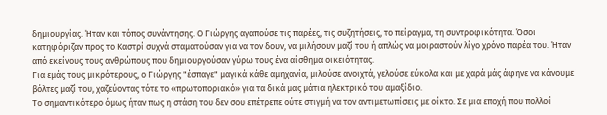δημιουργίας. Ήταν και τόπος συνάντησης. Ο Γιώργης αγαπούσε τις παρέες, τις συζητήσεις, το πείραγμα, τη συντροφικότητα. Όσοι κατηφόριζαν προς το Καστρί συχνά σταματούσαν για να τον δουν, να μιλήσουν μαζί του ή απλώς να μοιραστούν λίγο χρόνο παρέα του. Ήταν από εκείνους τους ανθρώπους που δημιουργούσαν γύρω τους ένα αίσθημα οικειότητας.
Για εμάς τους μικρότερους, ο Γιώργης "έσπαγε" μαγικά κάθε αμηχανία, μιλούσε ανοιχτά, γελούσε εύκολα και με χαρά μάς άφηνε να κάνουμε βόλτες μαζί του, χαζεύοντας τότε το «πρωτοποριακό» για τα δικά μας μάτια ηλεκτρικό του αμαξίδιο.
Το σημαντικότερο όμως ήταν πως η στάση του δεν σου επέτρεπε ούτε στιγμή να τον αντιμετωπίσεις με οίκτο. Σε μια εποχή που πολλοί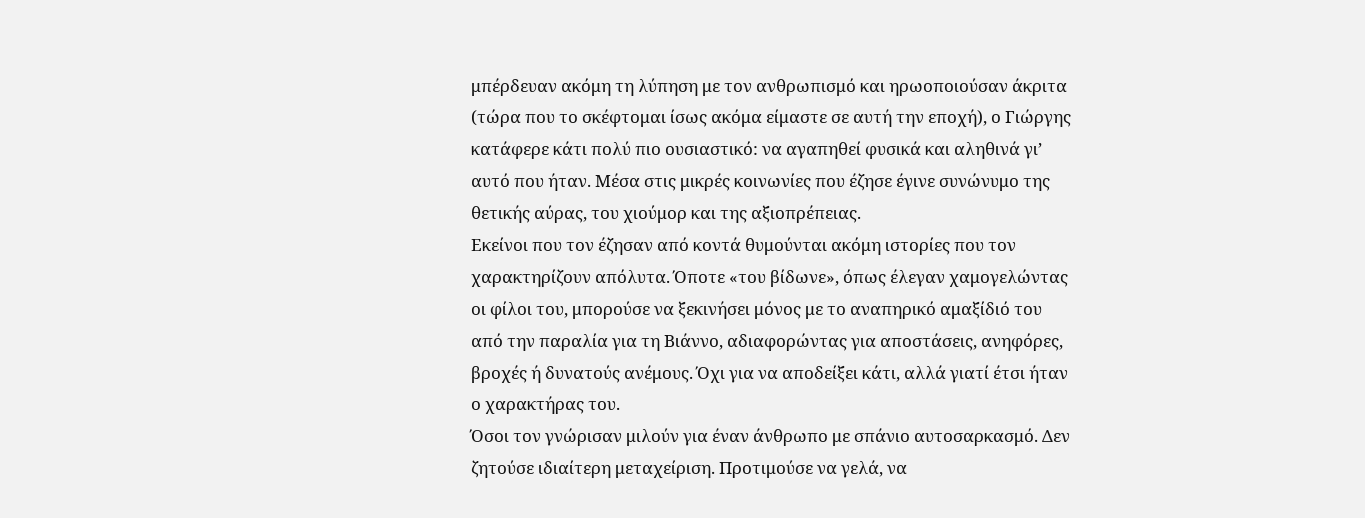μπέρδευαν ακόμη τη λύπηση με τον ανθρωπισμό και ηρωοποιούσαν άκριτα (τώρα που το σκέφτομαι ίσως ακόμα είμαστε σε αυτή την εποχή), ο Γιώργης κατάφερε κάτι πολύ πιο ουσιαστικό: να αγαπηθεί φυσικά και αληθινά γι’ αυτό που ήταν. Μέσα στις μικρές κοινωνίες που έζησε έγινε συνώνυμο της θετικής αύρας, του χιούμορ και της αξιοπρέπειας.
Εκείνοι που τον έζησαν από κοντά θυμούνται ακόμη ιστορίες που τον χαρακτηρίζουν απόλυτα. Όποτε «του βίδωνε», όπως έλεγαν χαμογελώντας οι φίλοι του, μπορούσε να ξεκινήσει μόνος με το αναπηρικό αμαξίδιό του από την παραλία για τη Βιάννο, αδιαφορώντας για αποστάσεις, ανηφόρες, βροχές ή δυνατούς ανέμους. Όχι για να αποδείξει κάτι, αλλά γιατί έτσι ήταν ο χαρακτήρας του.
Όσοι τον γνώρισαν μιλούν για έναν άνθρωπο με σπάνιο αυτοσαρκασμό. Δεν ζητούσε ιδιαίτερη μεταχείριση. Προτιμούσε να γελά, να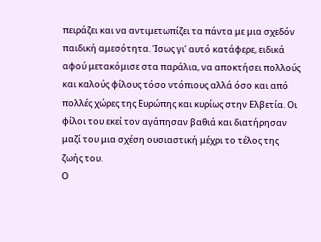πειράζει και να αντιμετωπίζει τα πάντα με μια σχεδόν παιδική αμεσότητα. Ίσως γι’ αυτό κατάφερε, ειδικά αφού μετακόμισε στα παράλια, να αποκτήσει πολλούς και καλούς φίλους τόσο ντόπιους αλλά όσο και από πολλές χώρες της Ευρώπης και κυρίως στην Ελβετία. Οι φίλοι του εκεί τον αγάπησαν βαθιά και διατήρησαν μαζί του μια σχέση ουσιαστική μέχρι το τέλος της ζωής του.
Ο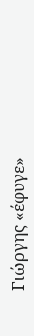Γιώργης «έφυγε»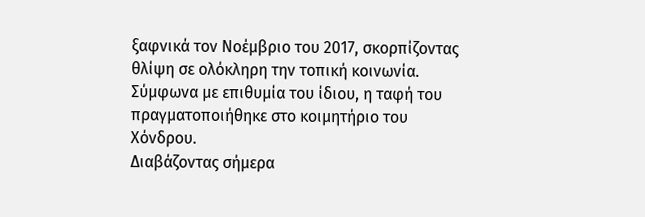ξαφνικά τον Νοέμβριο του 2017, σκορπίζοντας θλίψη σε ολόκληρη την τοπική κοινωνία. Σύμφωνα με επιθυμία του ίδιου, η ταφή του πραγματοποιήθηκε στο κοιμητήριο του Χόνδρου.
Διαβάζοντας σήμερα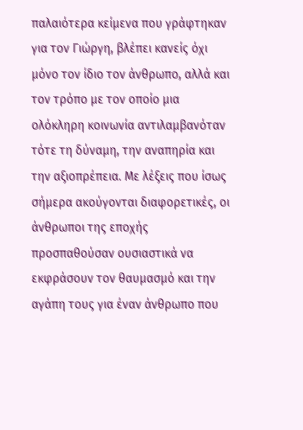παλαιότερα κείμενα που γράφτηκαν για τον Γιώργη, βλέπει κανείς όχι μόνο τον ίδιο τον άνθρωπο, αλλά και τον τρόπο με τον οποίο μια ολόκληρη κοινωνία αντιλαμβανόταν τότε τη δύναμη, την αναπηρία και την αξιοπρέπεια. Με λέξεις που ίσως σήμερα ακούγονται διαφορετικές, οι άνθρωποι της εποχής προσπαθούσαν ουσιαστικά να εκφράσουν τον θαυμασμό και την αγάπη τους για έναν άνθρωπο που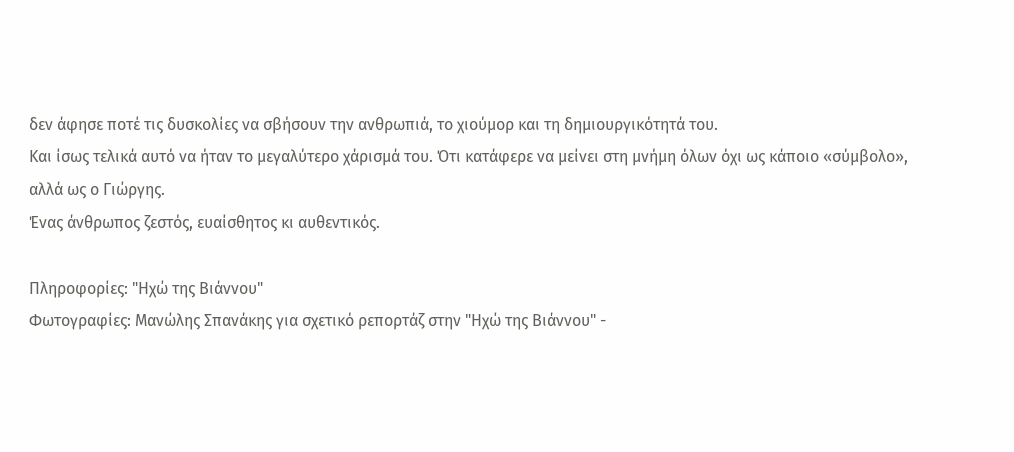δεν άφησε ποτέ τις δυσκολίες να σβήσουν την ανθρωπιά, το χιούμορ και τη δημιουργικότητά του.
Και ίσως τελικά αυτό να ήταν το μεγαλύτερο χάρισμά του. Ότι κατάφερε να μείνει στη μνήμη όλων όχι ως κάποιο «σύμβολο», αλλά ως ο Γιώργης.
Ένας άνθρωπος ζεστός, ευαίσθητος κι αυθεντικός.

Πληροφορίες: "Ηχώ της Βιάννου"
Φωτογραφίες: Μανώλης Σπανάκης για σχετικό ρεπορτάζ στην "Ηχώ της Βιάννου" -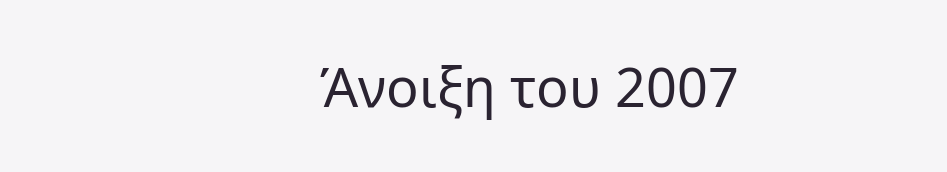Άνοιξη του 2007